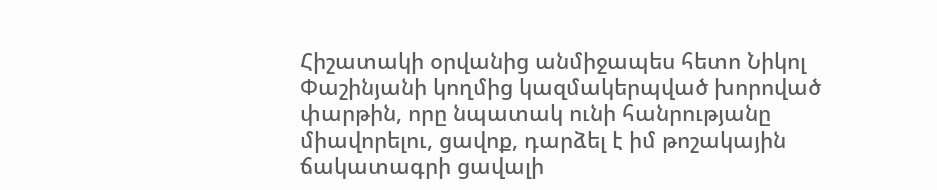Հիշատակի օրվանից անմիջապես հետո Նիկոլ Փաշինյանի կողմից կազմակերպված խորոված փարթին, որը նպատակ ունի հանրությանը միավորելու, ցավոք, դարձել է իմ թոշակային ճակատագրի ցավալի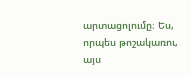արտացոլումը։ Ես, որպես թոշակառու, այս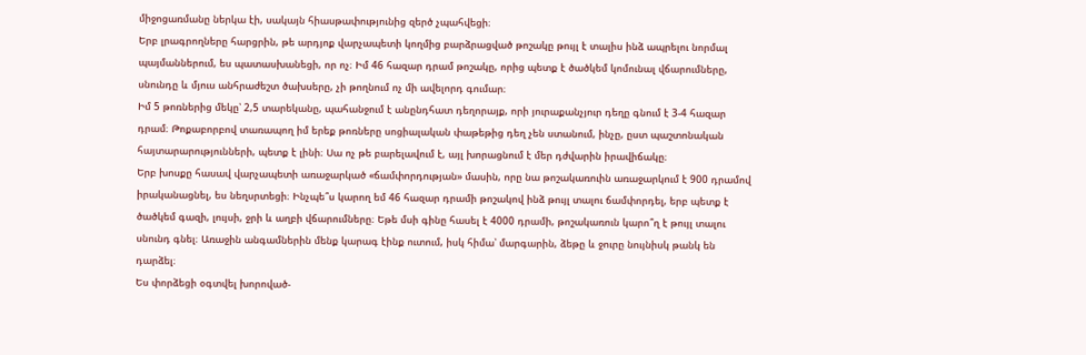միջոցառմանը ներկա էի, սակայն հիասթափությունից զերծ չպահվեցի։
Երբ լրագրողները հարցրին, թե արդյոք վարչապետի կողմից բարձրացված թոշակը թույլ է տալիս ինձ ապրելու նորմալ պայմաններում, ես պատասխանեցի, որ ոչ։ Իմ 46 հազար դրամ թոշակը, որից պետք է ծածկեմ կոմունալ վճարումները, սնունդը և մյուս անհրաժեշտ ծախսերը, չի թողնում ոչ մի ավելորդ գումար։
Իմ 5 թոռներից մեկը՝ 2,5 տարեկանը, պահանջում է անընդհատ դեղորայք, որի յուրաքանչյուր դեղը գնում է 3-4 հազար դրամ։ Թոքաբորբով տառապող իմ երեք թոռները սոցիալական փաթեթից դեղ չեն ստանում, ինչը, ըստ պաշտոնական հայտարարությունների, պետք է լինի։ Սա ոչ թե բարելավում է, այլ խորացնում է մեր դժվարին իրավիճակը։
Երբ խոսքը հասավ վարչապետի առաջարկած «ճամփորդության» մասին, որը նա թոշակառուին առաջարկում է 900 դրամով իրականացնել, ես նեղսրտեցի։ Ինչպե՞ս կարող եմ 46 հազար դրամի թոշակով ինձ թույլ տալու ճամփորդել, երբ պետք է ծածկեմ գազի, լույսի, ջրի և աղբի վճարումները։ Եթե մսի գինը հասել է 4000 դրամի, թոշակառուն կարո՞ղ է թույլ տալու սնունդ գնել։ Առաջին անգամներին մենք կարագ էինք ուտում, իսկ հիմա՝ մարգարին, ձեթը և ջուրը նույնիսկ թանկ են դարձել։
Ես փորձեցի օգտվել խորոված-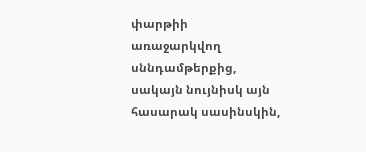փարթիի առաջարկվող սննդամթերքից, սակայն նույնիսկ այն հասարակ սասինսկին,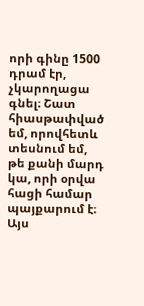որի գինը 1500 դրամ էր, չկարողացա գնել։ Շատ հիասթափված եմ, որովհետև տեսնում եմ, թե քանի մարդ կա, որի օրվա հացի համար պայքարում է։ Այս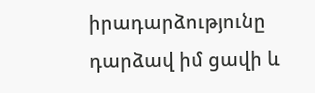իրադարձությունը դարձավ իմ ցավի և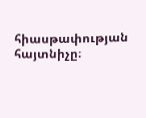հիասթափության հայտնիչը։